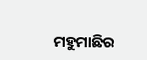ମହୁମାଛିର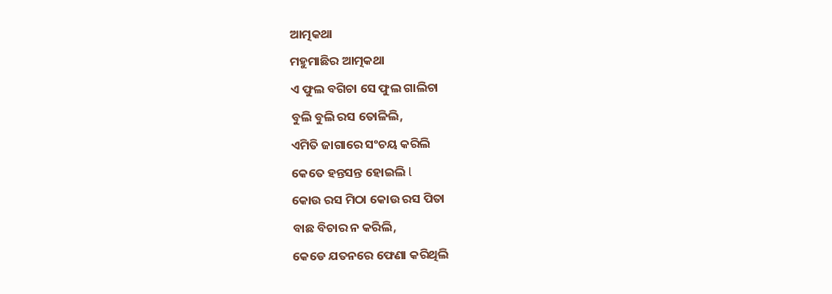ଆତ୍ମକଥା
ମହୁମାଛିର ଆତ୍ମକଥା
ଏ ଫୁଲ ବଗିଚା ସେ ଫୁଲ ଗାଲିଚା
ବୁଲି ବୁଲି ରସ ତୋଳିଲି,
ଏମିତି ଜାଗାରେ ସଂଚୟ କରିଲି
କେତେ ହନ୍ତସନ୍ତ ହୋଇଲି l
କୋଉ ରସ ମିଠା କୋଉ ରସ ପିତା
ବାଛ ବିଚାର ନ କରିଲି,
କେଡେ ଯତନରେ ଫେଣା କରିଥିଲି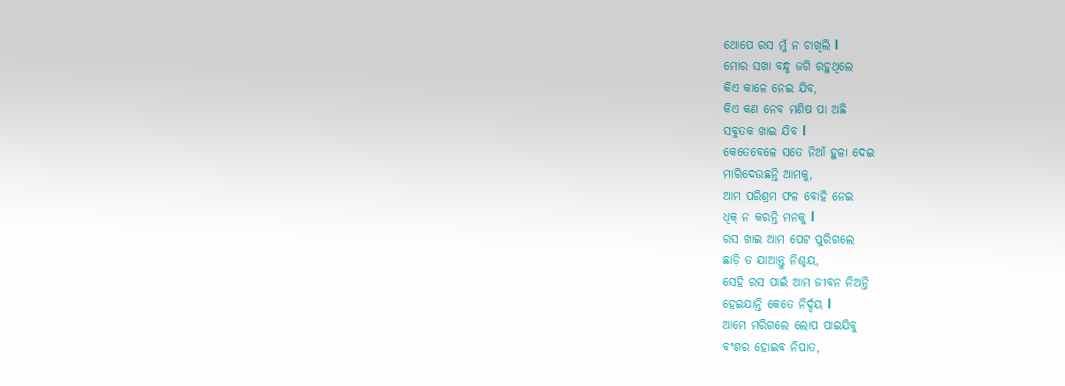ଥୋପେ ରସ ମୁଁ ନ ଚାଖିଲି l
ମୋର ସଖା ବନ୍ଧୁ ଜଗି ରହୁଥିଲେ
କିଏ କାଳେ ନେଇ ଯିବ,
କିଏ କଣ ନେବ ମଣିଷ ପା ଅଛି
ସବୁତକ ଖାଇ ଯିବ l
କେତେବେଳେ ସତେ ନିଆଁ ହୁଳା ଦେଇ
ମାରିଦେଉଛନ୍ତି ଆମକୁ,
ଆମ ପରିଶ୍ରମ ଫଳ ବୋହି ନେଇ
ଧିକ୍ ନ କରନ୍ତି ମନକୁ l
ରସ ଖାଇ ଆମ ପେଟ ପୁରିଗଲେ
ଛାଡ଼ି ତ ଯାଆନ୍ତୁ ନିଶ୍ଚୟ,
ସେହି ରସ ପାଇଁ ଆମ ଜୀବନ ନିଅନ୍ତି
ହେଇଯାନ୍ତି କେତେ ନିର୍ଦ୍ଦୟ l
ଆମେ ମରିଗଲେ ଲୋପ ପାଇଯିବୁ
ବଂଶର ହୋଇବ ନିପାତ,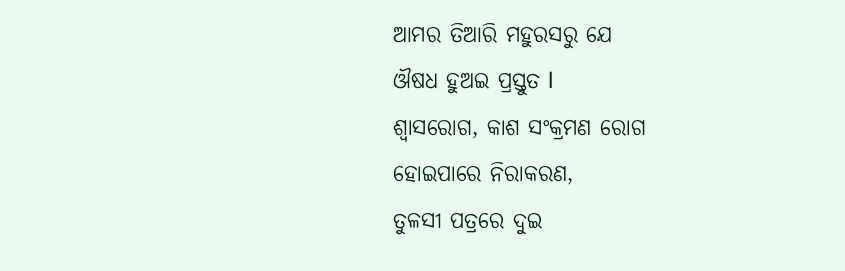ଆମର ତିଆରି ମହୁରସରୁ ଯେ
ଔଷଧ ହୁଅଇ ପ୍ରସ୍ତୁତ l
ଶ୍ୱାସରୋଗ, କାଶ ସଂକ୍ରମଣ ରୋଗ
ହୋଇପାରେ ନିରାକରଣ,
ତୁଳସୀ ପତ୍ରରେ ଦୁଇ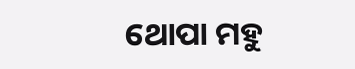ଥୋପା ମହୁ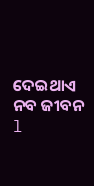ଦେଇଥାଏ ନବ ଜୀବନ l